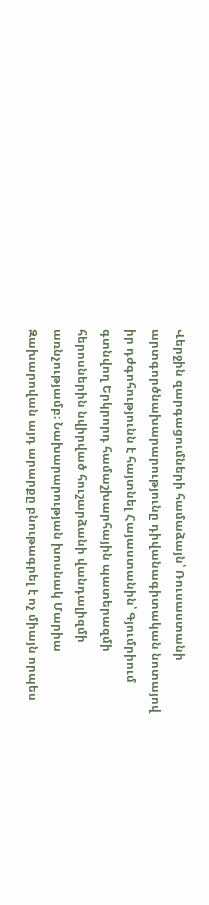Վերջին զարգացումների համաձայն՝ Ռուսաստանի արտգործնախարարությունը դիվանագիտական նոտայով իր դժգոհությունն է հայտնել Հայաստանին՝ Գյումրիում գտնվող Երկրորդ համաշխարհային պատերազմի հերոսներին նվիրված հուշարձանի վանդալիզմի առնչությամբ։ Նախարարության խոսնակ Մարիա Զախարովան այդ արարքը բնութագրել է ոչ միայն որպես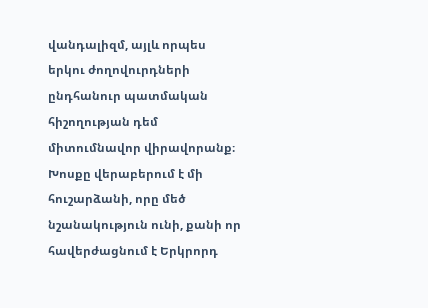վանդալիզմ, այլև որպես երկու ժողովուրդների ընդհանուր պատմական հիշողության դեմ միտումնավոր վիրավորանք։
Խոսքը վերաբերում է մի հուշարձանի, որը մեծ նշանակություն ունի, քանի որ հավերժացնում է Երկրորդ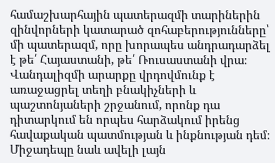համաշխարհային պատերազմի տարիներին զինվորների կատարած զոհաբերությունները՝ մի պատերազմ, որը խորապես անդրադարձել է թե՛ Հայաստանի, թե՛ Ռուսաստանի վրա։ Վանդալիզմի արարքը վրդովմունք է առաջացրել տեղի բնակիչների և պաշտոնյաների շրջանում, որոնք դա դիտարկում են որպես հարձակում իրենց հավաքական պատմության և ինքնության դեմ։ Միջադեպը նաև ավելի լայն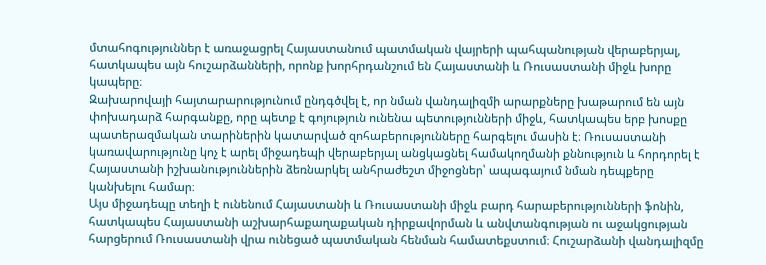մտահոգություններ է առաջացրել Հայաստանում պատմական վայրերի պահպանության վերաբերյալ, հատկապես այն հուշարձանների, որոնք խորհրդանշում են Հայաստանի և Ռուսաստանի միջև խորը կապերը։
Զախարովայի հայտարարությունում ընդգծվել է, որ նման վանդալիզմի արարքները խաթարում են այն փոխադարձ հարգանքը, որը պետք է գոյություն ունենա պետությունների միջև, հատկապես երբ խոսքը պատերազմական տարիներին կատարված զոհաբերությունները հարգելու մասին է։ Ռուսաստանի կառավարությունը կոչ է արել միջադեպի վերաբերյալ անցկացնել համակողմանի քննություն և հորդորել է Հայաստանի իշխանություններին ձեռնարկել անհրաժեշտ միջոցներ՝ ապագայում նման դեպքերը կանխելու համար։
Այս միջադեպը տեղի է ունենում Հայաստանի և Ռուսաստանի միջև բարդ հարաբերությունների ֆոնին, հատկապես Հայաստանի աշխարհաքաղաքական դիրքավորման և անվտանգության ու աջակցության հարցերում Ռուսաստանի վրա ունեցած պատմական հենման համատեքստում։ Հուշարձանի վանդալիզմը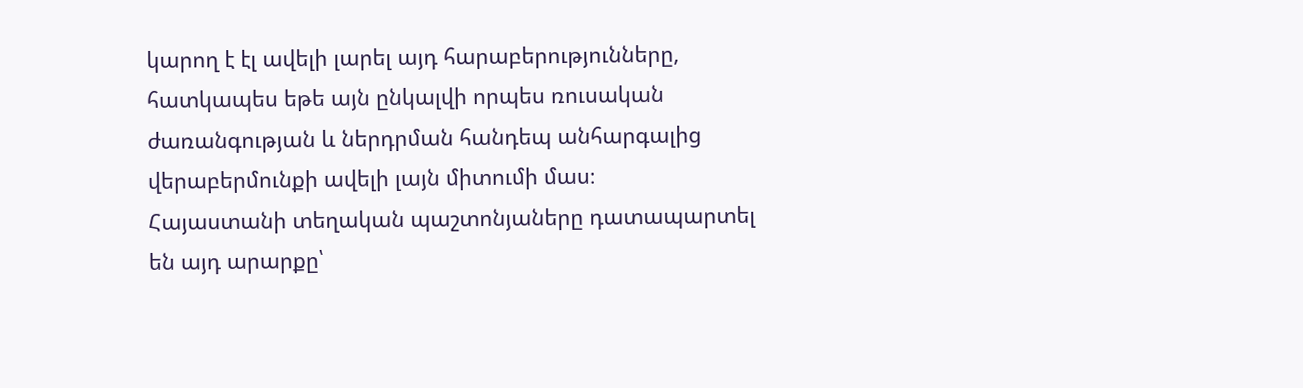կարող է էլ ավելի լարել այդ հարաբերությունները, հատկապես եթե այն ընկալվի որպես ռուսական ժառանգության և ներդրման հանդեպ անհարգալից վերաբերմունքի ավելի լայն միտումի մաս։
Հայաստանի տեղական պաշտոնյաները դատապարտել են այդ արարքը՝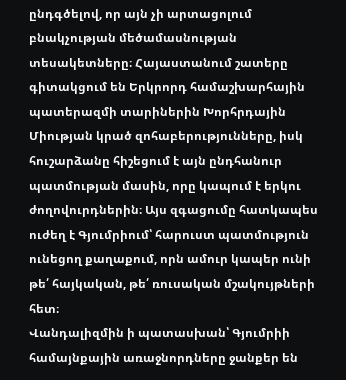ընդգծելով, որ այն չի արտացոլում բնակչության մեծամասնության տեսակետները։ Հայաստանում շատերը գիտակցում են Երկրորդ համաշխարհային պատերազմի տարիներին Խորհրդային Միության կրած զոհաբերությունները, իսկ հուշարձանը հիշեցում է այն ընդհանուր պատմության մասին, որը կապում է երկու ժողովուրդներին։ Այս զգացումը հատկապես ուժեղ է Գյումրիում՝ հարուստ պատմություն ունեցող քաղաքում, որն ամուր կապեր ունի թե՛ հայկական, թե՛ ռուսական մշակույթների հետ։
Վանդալիզմին ի պատասխան՝ Գյումրիի համայնքային առաջնորդները ջանքեր են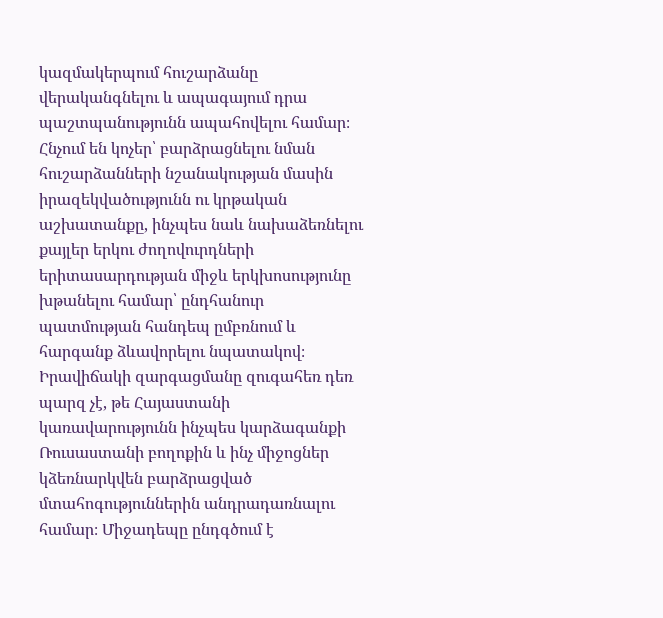կազմակերպում հուշարձանը վերականգնելու և ապագայում դրա պաշտպանությունն ապահովելու համար։ Հնչում են կոչեր՝ բարձրացնելու նման հուշարձանների նշանակության մասին իրազեկվածությունն ու կրթական աշխատանքը, ինչպես նաև նախաձեռնելու քայլեր երկու ժողովուրդների երիտասարդության միջև երկխոսությունը խթանելու համար՝ ընդհանուր պատմության հանդեպ ըմբռնում և հարգանք ձևավորելու նպատակով։
Իրավիճակի զարգացմանը զուգահեռ դեռ պարզ չէ, թե Հայաստանի կառավարությունն ինչպես կարձագանքի Ռուսաստանի բողոքին և ինչ միջոցներ կձեռնարկվեն բարձրացված մտահոգություններին անդրադառնալու համար։ Միջադեպը ընդգծում է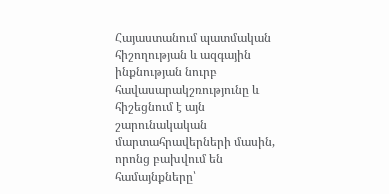Հայաստանում պատմական հիշողության և ազգային ինքնության նուրբ հավասարակշռությունը և հիշեցնում է այն շարունակական մարտահրավերների մասին, որոնց բախվում են համայնքները՝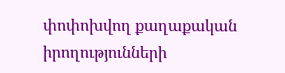փոփոխվող քաղաքական իրողությունների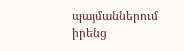պայմաններում իրենց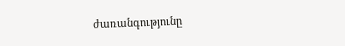ժառանգությունը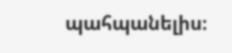պահպանելիս։